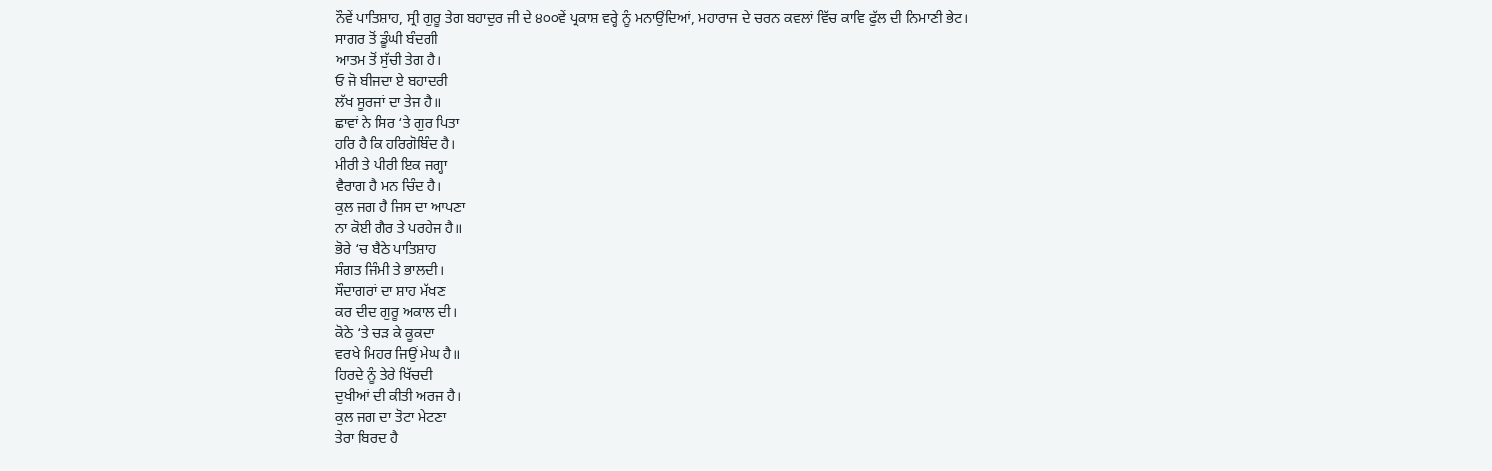ਨੌਵੇਂ ਪਾਤਿਸ਼ਾਹ, ਸ੍ਰੀ ਗੁਰੂ ਤੇਗ ਬਹਾਦੁਰ ਜੀ ਦੇ ੪੦੦ਵੇਂ ਪ੍ਰਕਾਸ਼ ਵਰ੍ਹੇ ਨੂੰ ਮਨਾਉਂਦਿਆਂ, ਮਹਾਰਾਜ ਦੇ ਚਰਨ ਕਵਲਾਂ ਵਿੱਚ ਕਾਵਿ ਫੁੱਲ ਦੀ ਨਿਮਾਣੀ ਭੇਟ।
ਸਾਗਰ ਤੋਂ ਡੂੰਘੀ ਬੰਦਗੀ
ਆਤਮ ਤੋਂ ਸੁੱਚੀ ਤੇਗ ਹੈ।
ਓ ਜੋ ਬੀਜਦਾ ਏ ਬਹਾਦਰੀ
ਲੱਖ ਸੂਰਜਾਂ ਦਾ ਤੇਜ ਹੈ॥
ਛਾਵਾਂ ਨੇ ਸਿਰ ‘ਤੇ ਗੁਰ ਪਿਤਾ
ਹਰਿ ਹੈ ਕਿ ਹਰਿਗੋਬਿੰਦ ਹੈ।
ਮੀਰੀ ਤੇ ਪੀਰੀ ਇਕ ਜਗ੍ਹਾ
ਵੈਰਾਗ ਹੈ ਮਨ ਚਿੰਦ ਹੈ।
ਕੁਲ ਜਗ ਹੈ ਜਿਸ ਦਾ ਆਪਣਾ
ਨਾ ਕੋਈ ਗੈਰ ਤੇ ਪਰਹੇਜ ਹੈ॥
ਭੋਰੇ ‘ਚ ਬੈਠੇ ਪਾਤਿਸ਼ਾਹ
ਸੰਗਤ ਜਿੰਮੀ ਤੇ ਭਾਲਦੀ।
ਸੌਦਾਗਰਾਂ ਦਾ ਸ਼ਾਹ ਮੱਖਣ
ਕਰ ਦੀਦ ਗੁਰੂ ਅਕਾਲ ਦੀ।
ਕੋਠੇ ‘ਤੇ ਚੜ ਕੇ ਕੂਕਦਾ
ਵਰਖੇ ਮਿਹਰ ਜਿਉਂ ਮੇਘ ਹੈ॥
ਹਿਰਦੇ ਨੂੰ ਤੇਰੇ ਖਿੱਚਦੀ
ਦੁਖੀਆਂ ਦੀ ਕੀਤੀ ਅਰਜ ਹੈ।
ਕੁਲ ਜਗ ਦਾ ਤੋਟਾ ਮੇਟਣਾ
ਤੇਰਾ ਬਿਰਦ ਹੈ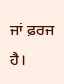ਜਾਂ ਫ਼ਰਜ ਹੈ।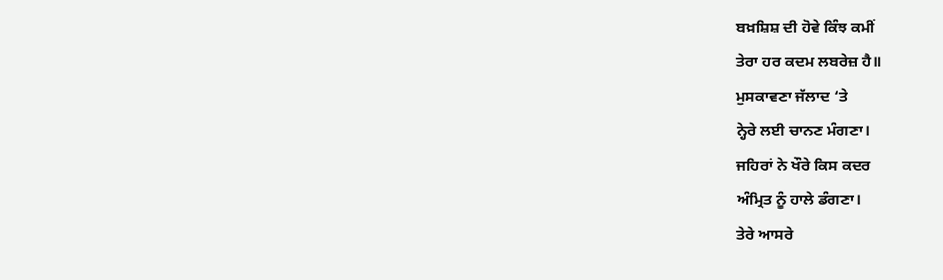ਬਖ਼ਸ਼ਿਸ਼ ਦੀ ਹੋਵੇ ਕਿੰਝ ਕਮੀਂ
ਤੇਰਾ ਹਰ ਕਦਮ ਲਬਰੇਜ਼ ਹੈ॥
ਮੁਸਕਾਵਣਾ ਜੱਲਾਦ ‘ਤੇ
ਨ੍ਹੇਰੇ ਲਈ ਚਾਨਣ ਮੰਗਣਾ।
ਜਹਿਰਾਂ ਨੇ ਖੌਰੇ ਕਿਸ ਕਦਰ
ਅੰਮ੍ਰਿਤ ਨੂੰ ਹਾਲੇ ਡੰਗਣਾ।
ਤੇਰੇ ਆਸਰੇ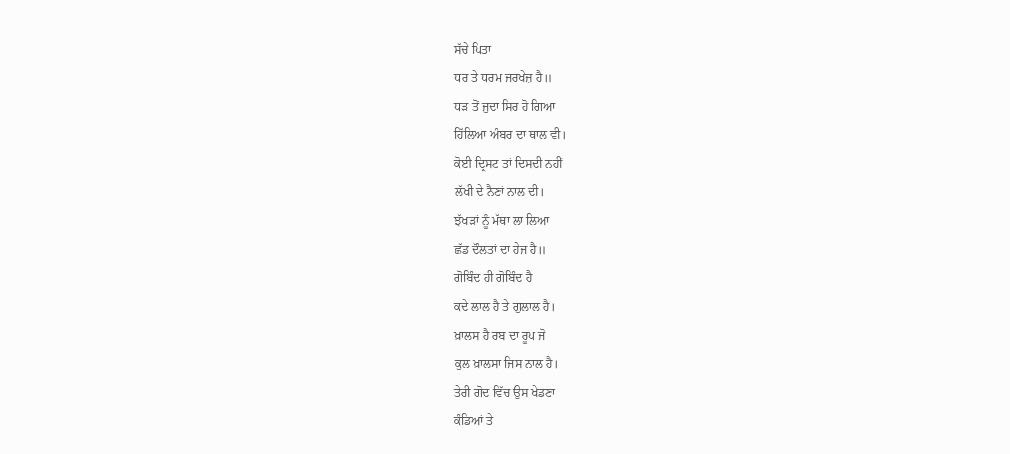ਸੱਚੇ ਪਿਤਾ
ਧਰ ਤੇ ਧਰਮ ਜਰਖੇਜ਼ ਹੈ॥
ਧੜ ਤੋਂ ਜੁਦਾ ਸਿਰ ਹੋ ਗਿਆ
ਹਿੱਲਿਆ ਅੰਬਰ ਦਾ ਥਾਲ ਵੀ।
ਕੋਈ ਦ੍ਰਿਸਟ ਤਾਂ ਦਿਸਦੀ ਨਹੀਂ
ਲੱਖੀ ਦੇ ਨੈਣਾਂ ਨਾਲ ਦੀ।
ਝੱਖੜਾਂ ਨੂੰ ਮੱਥਾ ਲਾ ਲਿਆ
ਛੱਡ ਦੌਲਤਾਂ ਦਾ ਹੇਜ ਹੈ॥
ਗੋਬਿੰਦ ਹੀ ਗੋਬਿੰਦ ਹੈ
ਕਦੇ ਲਾਲ ਹੈ ਤੇ ਗੁਲਾਲ ਹੈ।
ਖ਼ਾਲਸ ਹੈ ਰਬ ਦਾ ਰੂਪ ਜੋ
ਕੁਲ ਖ਼ਾਲਸਾ ਜਿਸ ਨਾਲ ਹੈ।
ਤੇਰੀ ਗੋਦ ਵਿੱਚ ਉਸ ਖੇਡਣਾ
ਕੰਡਿਆਂ ਤੇ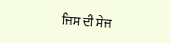ਜਿਸ ਦੀ ਸੇਜ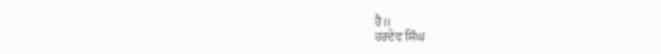ਹੈ॥
ਹਰਦੇਵ ਸਿੰਘ